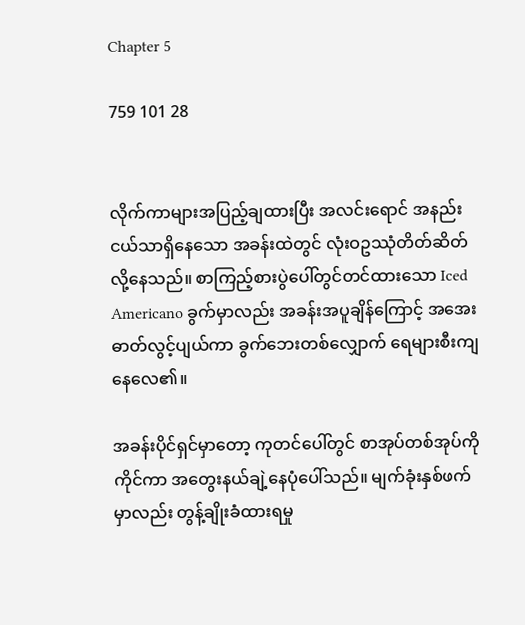Chapter 5

759 101 28


လိုက်ကာများအပြည့်ချထားပြီး အလင်းရောင် အနည်းငယ်သာရှိနေသော အခန်းထဲတွင် လုံးဝဥဿုံတိတ်ဆိတ်လို့နေသည်။ စာကြည့်စားပွဲပေါ်တွင်တင်ထားသော Iced Americano ခွက်မှာလည်း အခန်းအပူချိန်ကြောင့် အအေးဓာတ်လွင့်ပျယ်ကာ ခွက်ဘေးတစ်လျှောက် ရေများစီးကျနေလေ၏။

အခန်းပိုင်ရှင်မှာတော့ ကုတင်ပေါ်တွင် စာအုပ်တစ်အုပ်ကိုကိုင်ကာ အတွေးနယ်ချဲ့နေပုံပေါ်သည်။ မျက်ခုံးနှစ်ဖက်မှာလည်း တွန့်ချိုးခံထားရမှု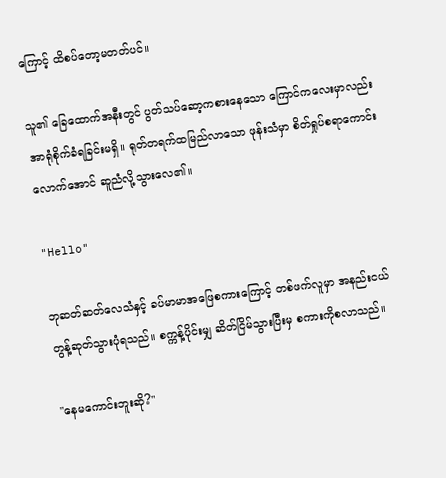ကြောင့် ထိစပ်တော့မတတ်ပင်။

သူ၏ ခြေထောက်အနီးတွင် ပွတ်သပ်ဆော့ကစားနေသော ကြောင်ကလေးမှာလည်း အာရုံစိုက်ခံရခြင်းမရှိ။ ရုတ်တရက်ထမြည်လာသော ဖုန်းသံမှာ စိတ်ရှုပ်စရာကောင်းလောက်အောင် ဆူညံလို့သွားလေ၏။

"Hello"

ဘုဆတ်ဆတ်လေသံနှင့် ခပ်မာမာအဖြေစကားကြောင့် တစ်ဖက်လူမှာ အနည်းငယ် တွန့်ဆုတ်သွားပုံရသည်။ စက္ကန့်ပိုင်းမျှ ဆိတ်ငြိမ်သွားပြီးမှ စကားကိုစလာသည်။

"နေမကောင်းဘူးဆို?"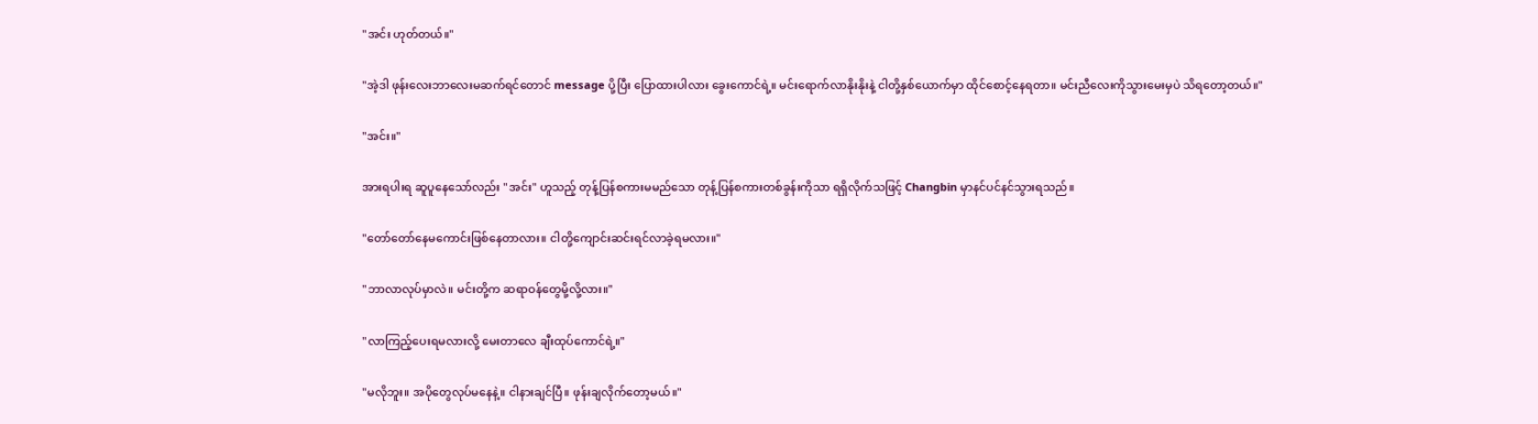"အင်း ဟုတ်တယ်။"

"အဲ့ဒါ ဖုန်းလေးဘာလေးမဆက်ရင်တောင် message ပို့ပြီး ပြောထားပါလား ခွေးကောင်ရဲ့။ မင်းရောက်လာနိုးနိုးနဲ့ ငါတို့နှစ်ယောက်မှာ ထိုင်စောင့်နေရတာ။ မင်းညီလေးကိုသွားမေးမှပဲ သိရတော့တယ်။"

"အင်း။"

အားရပါးရ ဆူပူနေသော်လည်း "အင်း" ဟူသည့် တုန့်ပြန်စကားမမည်သော တုန့်ပြန်စကားတစ်ခွန်းကိုသာ ရရှိလိုက်သဖြင့် Changbin မှာနင်ပင်နင်သွားရသည်။

"တော်တော်နေမကောင်းဖြစ်နေတာလား။ ငါတို့ကျောင်းဆင်းရင်လာခဲ့ရမလား။"

"ဘာလာလုပ်မှာလဲ။ မင်းတို့က ဆရာဝန်တွေမို့လို့လား။"

"လာကြည့်ပေးရမလားလို့ မေးတာလေ ချီးထုပ်ကောင်ရဲ့။"

"မလိုဘူး။ အပိုတွေလုပ်မနေနဲ့။ ငါနားချင်ပြီ။ ဖုန်းချလိုက်တော့မယ်။"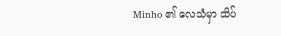Minho ၏ လေသံမှာ သိပ်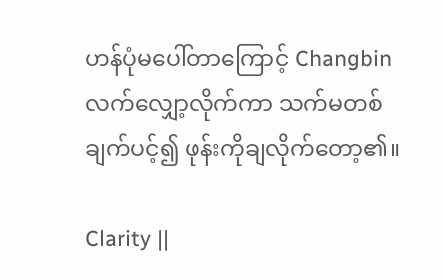ဟန်ပုံမပေါ်တာကြောင့် Changbin လက်လျှော့လိုက်ကာ သက်မတစ်ချက်ပင့်၍ ဖုန်းကိုချလိုက်တော့၏။

Clarity ||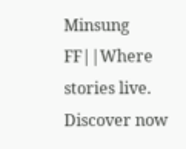Minsung FF||Where stories live. Discover now